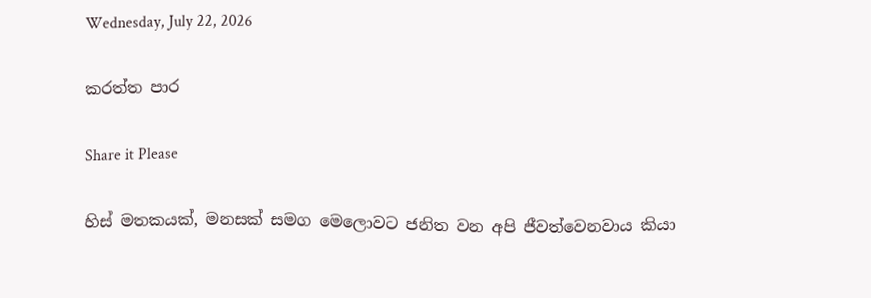Wednesday, July 22, 2026

කරත්ත පාර

Share it Please

හිස් මතකයක්, මනසක් සමග මෙලොවට ජනිත වන අපි ජීවත්වෙනවාය කියා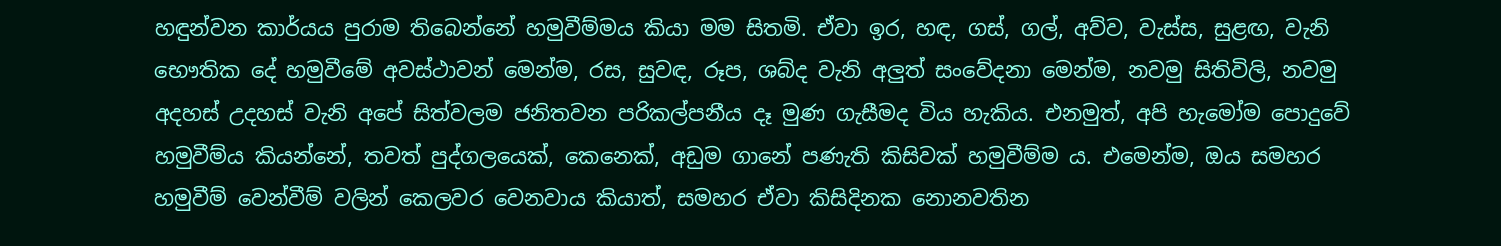හඳුන්වන කාර්යය පුරාම තිබෙන්නේ හමුවීම්මය කියා මම සිතමි. ඒවා ඉර, හඳ, ගස්, ගල්, අව්ව, වැස්ස, සුළඟ, වැනි භෞතික දේ හමුවීමේ අවස්ථාවන් මෙන්ම, රස, සුවඳ, රූප, ශබ්ද වැනි අලුත් සංවේදනා මෙන්ම, නවමු සිතිවිලි, නවමු අදහස් උදහස් වැනි අපේ සිත්වලම ජනිතවන පරිකල්පනීය දෑ මුණ ගැසීමද විය හැකිය. එනමුත්, අපි හැමෝම පොදුවේ හමුවීම්ය කියන්නේ, තවත් පුද්ගලයෙක්, කෙනෙක්, අඩුම ගානේ පණැති කිසිවක් හමුවීම්ම ය. එමෙන්ම, ඔය සමහර හමුවීම් වෙන්වීම් වලින් කෙලවර වෙනවාය කියාත්, සමහර ඒවා කිසිදිනක නොනවතින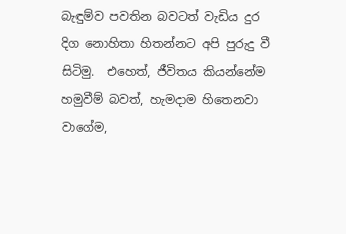බැඳුම්ව පවතින බවටත් වැඩිය දුර දිග නොහිතා හිතන්නට අපි පුරුදු වී සිටිමු.  එහෙත්, ජීවිතය කියන්නේම හමුවීම් බවත්, හැමදාම හිතෙනවා වාගේම,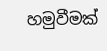හමුවීමක්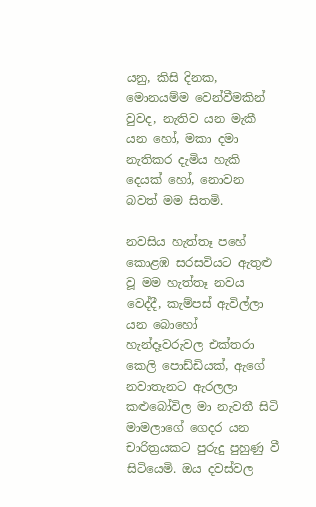යනු, කිසි දිනක, මොනයම්ම වෙන්වීමකින් වුවද, නැතිව යන මැකී යන හෝ, මකා දමා නැතිකර දැමිය හැකි දෙයක් හෝ, නොවන බවත් මම සිතමි.

නවසිය හැත්තෑ පහේ කොළඹ සරසවියට ඇතුළු වූ මම හැත්තෑ නවය වෙද්දී, කැම්පස් ඇවිල්ලා යන බොහෝ හැන්දෑවරුවල එක්තරා කෙලි පොඩ්ඩියක්, ඇගේ නවාතැනට ඇරලලා කළුබෝවිල මා නැවතී සිටි මාමලාගේ ගෙදර යන චාරිත්‍රයකට පුරුදු පුහුණු වී සිටියෙමි. ඔය දවස්වල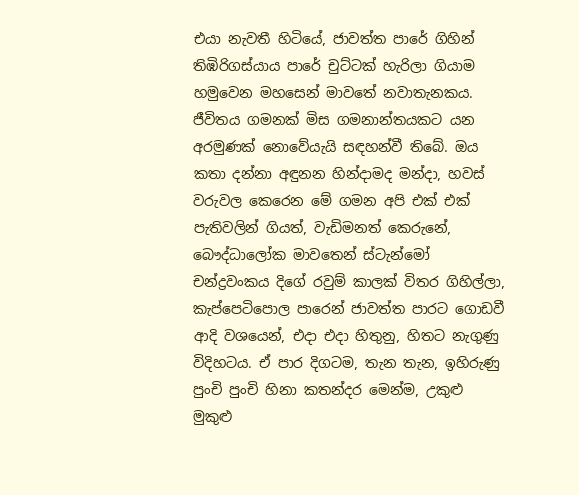එයා නැවතී හිටියේ, ජාවත්ත පාරේ ගිහින් තිඹිරිගස්යාය පාරේ චුට්ටක් හැරිලා ගියාම හමුවෙන මහසෙන් මාවතේ නවාතැනකය. ජීවිතය ගමනක් මිස ගමනාන්තයකට යන අරමුණක් නොවේයැයි සඳහන්වී තිබේ. ඔය කතා දන්නා අඳුනන හින්දාමද මන්දා, හවස් වරුවල කෙරෙන මේ ගමන අපි එක් එක් පැතිවලින් ගියත්, වැඩිමනත් කෙරුනේ, බෞද්ධාලෝක මාවතෙන් ස්ටැන්මෝ චන්ද්‍රවංකය දිගේ රවුම් කාලක් විතර ගිහිල්ලා, කැප්පෙටිපොල පාරෙන් ජාවත්ත පාරට ගොඩවී ආදි වශයෙන්, එදා එදා හිතුනු, හිතට නැගුණු විදිහටය. ඒ පාර දිගටම, තැන තැන, ඉහිරුණු පුංචි පුංචි හිනා කතන්දර මෙන්ම, උකුළු මුකුළු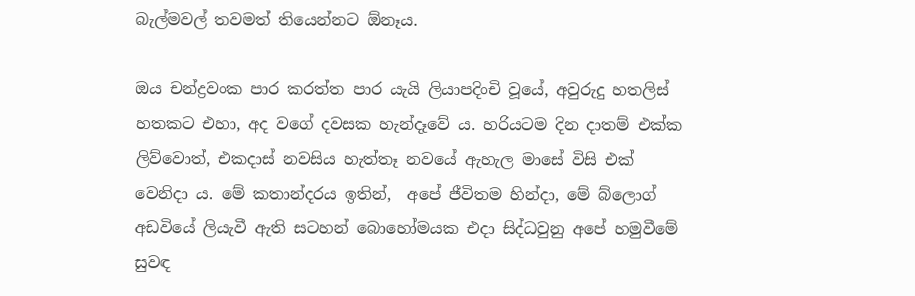බැල්මවල් තවමත් තියෙන්නට ඕනෑය.

ඔය චන්ද්‍රවංක පාර කරත්ත පාර යැයි ලියාපදිංචි වූයේ, අවුරුදු හතලිස් හතකට එහා, අද වගේ දවසක හැන්දෑවේ ය. හරියටම දින දාතම් එක්ක ලිව්වොත්, එකදාස් නවසිය හැත්තෑ නවයේ ඇහැල මාසේ විසි එක් වෙනිදා ය. මේ කතාන්දරය ඉතින්,  අපේ ජීවිතම හින්දා, මේ බ්ලොග් අඩවියේ ලියැවී ඇති සටහන් බොහෝමයක එදා සිද්ධවුනු අපේ හමුවීමේ සුවඳ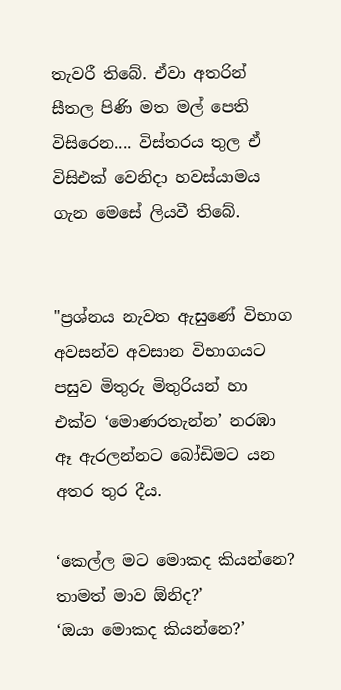තැවරී තිබේ. ඒවා අතරින් සීතල පිණි මත මල් පෙති විසිරෙන.... විස්තරය තුල ඒ විසිඑක් වෙනිදා හවස්යාමය ගැන මෙසේ ලියවී තිබේ.


"ප්‍රශ්නය නැවත ඇසුණේ විභාග අවසන්ව අවසාන විභාගයට පසුව මිතුරු මිතුරියන් හා එක්ව ‘මොණරතැන්න’ නරඹා ඈ ඇරලන්නට බෝඩිමට යන අතර තුර දීය.

‘කෙල්ල මට මොකද කියන්නෙ? තාමත් මාව ඕ‍නිද?’
‘ඔයා මොකද කියන්නෙ?’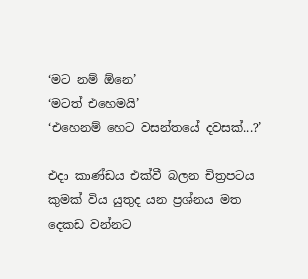‘මට නම් ඕනෙ’
‘මටත් එහෙමයි’
‘එහෙනම් හෙට වසන්තයේ දවසක්...?’

එදා කාණ්ඩය එක්වී බලන චිත්‍රපටය කුමක් විය යුතුද යන ප්‍රශ්නය මත දෙකඩ වන්නට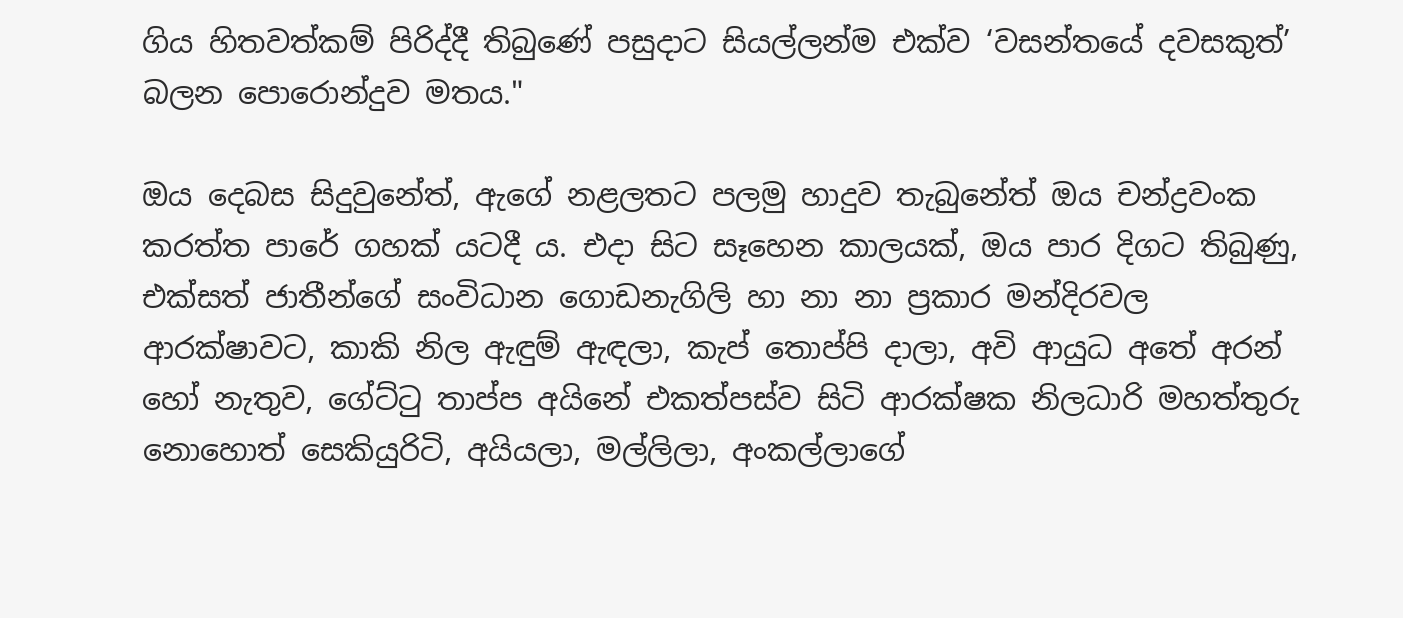ගිය හිතවත්කම් පිරිද්දී තිබුණේ පසුදාට සියල්ලන්ම එක්ව ‘වසන්තයේ දවසකුත්’ බලන පොරොන්දුව මතය."

ඔය දෙබස සිදුවුනේත්, ඇගේ නළලතට පලමු හාදුව තැබුනේත් ඔය චන්ද්‍රවංක කරත්ත පාරේ ගහක් යටදී ය. එදා සිට සෑහෙන කාලයක්, ඔය පාර දිගට තිබුණු, එක්සත් ජාතීන්ගේ සංවිධාන ගොඩනැගිලි හා නා නා ප්‍රකාර මන්දිරවල ආරක්ෂාවට, කාකි නිල ඇඳුම් ඇඳලා, කැප් තොප්පි දාලා, අවි ආයුධ අතේ අරන් හෝ නැතුව, ගේට්ටු තාප්ප අයිනේ එකත්පස්ව සිටි ආරක්ෂක නිලධාරි මහත්තුරු නොහොත් සෙකියුරිටි, අයියලා, මල්ලිලා, අංකල්ලාගේ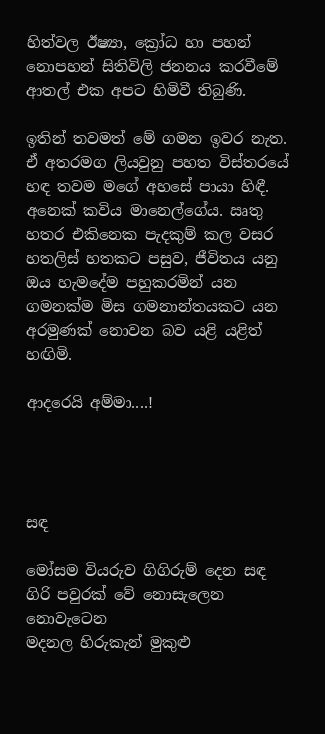හිත්වල ඊෂ්‍යා, ක්‍රෝධ හා පහන් නොපහන් සිතිවිලි ජනනය කරවීමේ ආතල් එක අපට හිමිවී තිබුණි.

ඉතින් තවමත් මේ ගමන ඉවර නැත. ඒ අතරමග ලියවුනු පහත විස්තරයේ හඳ තවම මගේ අහසේ පායා හිඳී. අනෙක් කවිය මානෙල්ගේය. ඍතු හතර එකිනෙක පැදකුම් කල වසර හතලිස් හතකට පසුව, ජීවිතය යනු ඔය හැමදේම පහුකරමින් යන ගමනක්ම මිස ගමනාන්තයකට යන අරමුණක් නොවන බව යළි යළිත් හඟිමි.

ආදරෙයි අම්මා....!




සඳ

මෝසම වියරුව ගිගිරුම් දෙන සඳ
ගිරි පවුරක් වේ නොසැලෙන නොවැටෙන
මදනල හිරුකැන් මුකුළු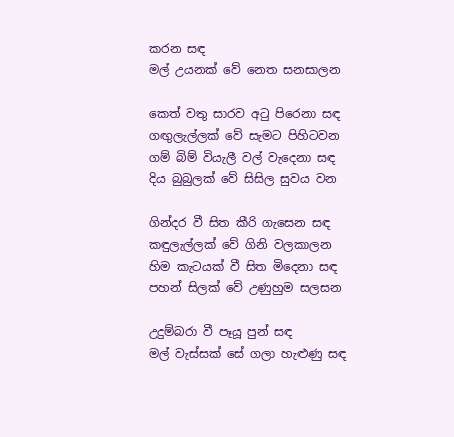කරන සඳ
මල් උයනක් වේ නෙත සනසාලන

කෙත් වතු සාරව අටු පිරෙනා සඳ
ගඟුලැල්ලක් වේ සැමට පිහිටවන
ගම් බිම් වියැලී වල් වැදෙනා සඳ
දිය බුබුලක් වේ සිසිල සුවය වන

ගින්දර වී සිත කීරි ගැසෙන සඳ
කඳුලැල්ලක් වේ ගිනි වලකාලන
හිම කැටයක් වී සිත මිදෙනා සඳ
පහන් සිලක් වේ උණුහුම සලසන

උදුම්බරා වී පෑයූ පුන් සඳ
මල් වැස්සක් සේ ගලා හැළුණු සඳ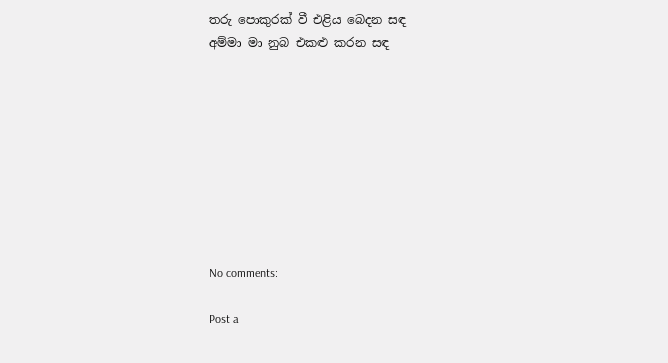තරු පොකුරක් වී එළිය බෙදන සඳ
අම්මා මා නුබ එකළු කරන සඳ









No comments:

Post a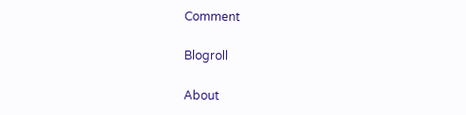Comment

Blogroll

About